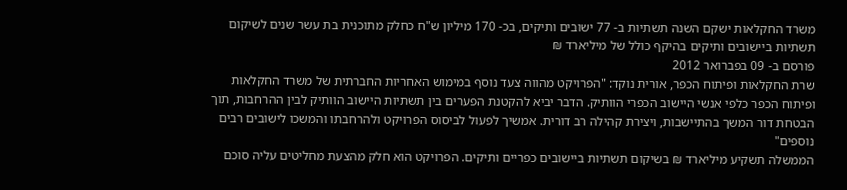משרד החקלאות ישקם השנה תשתיות ב- 77 ישובים ותיקים, בכ- 170 מיליון ש"ח כחלק מתוכנית בת עשר שנים לשיקום תשתיות ביישובים ותיקים בהיקף כולל של מיליארד ₪
פורסם ב- 09 בפברואר 2012
שרת החקלאות ופיתוח הכפר, אורית נוקד: "הפרויקט מהווה צעד נוסף במימוש האחריות החברתית של משרד החקלאות ופיתוח הכפר כלפי אנשי היישוב הכפרי הוותיק. הדבר יביא להקטנת הפערים בין תשתיות היישוב הוותיק לבין ההרחבות, תוך הבטחת דור המשך בהתיישבות, ויצירת קהילה רב דורית. אמשיך לפעול לביסוס הפרויקט ולהרחבתו והמשכו לישובים רבים נוספים"
הממשלה תשקיע מיליארד ₪ בשיקום תשתיות ביישובים כפריים ותיקים. הפרויקט הוא חלק מהצעת מחליטים עליה סוכם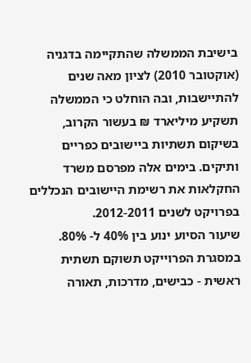בישיבת הממשלה שהתקיימה בדגניה (אוקטובר 2010) לציון מאה שנים להתיישבות, ובה הוחלט כי הממשלה תשקיע מיליארד ₪ בעשור הקרוב, בשיקום תשתיות ביישובים כפריים ותיקים. בימים אלה מפרסם משרד החקלאות את רשימת היישובים הנכללים בפרויקט לשנים 2012-2011.
שיעור הסיוע ינוע בין 40% ל- 80%. במסגרת הפרוייקט תשוקם תשתית ראשית - כבישים, מדרכות, תאורה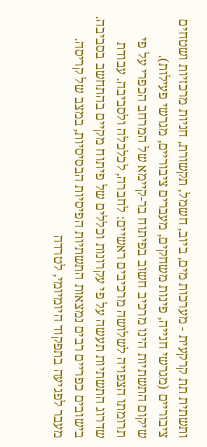ותשתית תת קרקעית - מערכות מים, ביוב, חשמל, תקשורת, חניות מרכזיות ושטחים ציבוריים (מגרשי חנייה, פינות משחקים, מעברים ציבוריים, מגרשי פעילות).
שיקום התשתיות הינו מרכיב חשוב בפיתוח בר-קיימא של המרחב הכפרי על פי תרומתו הצפויה לשלושה מרכיבים ראשיים: לחברה, לכלכלה ולסביבה. עבודת שדרוג התשתיות תעשה על פי עקרונות וכללים של פיתוח מקיים בהתחשב בסביבה.
בישובים כפריים רבים נמצאות התשתיות הפיסיות הבסיסיות, במצב של קריסה. מעבר לפגיעה בתפקוד היומיומי, לטרדה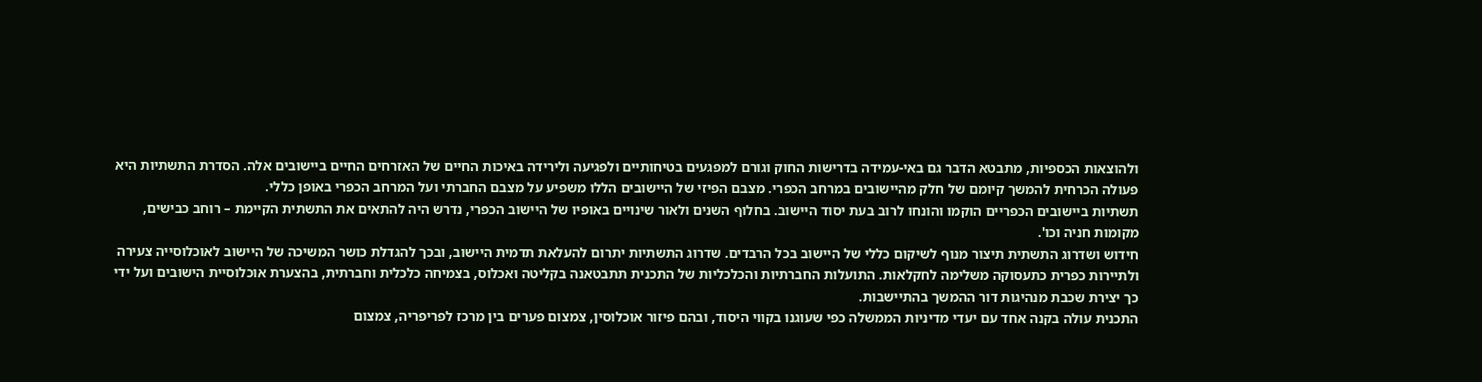ולהוצאות הכספיות, מתבטא הדבר גם באי-עמידה בדרישות החוק וגורם למפגעים בטיחותיים ולפגיעה ולירידה באיכות החיים של האזרחים החיים ביישובים אלה. הסדרת התשתיות היא פעולה הכרחית להמשך קיומם של חלק מהיישובים במרחב הכפרי. מצבם הפיזי של היישובים הללו משפיע על מצבם החברתי ועל המרחב הכפרי באופן כללי.
תשתיות ביישובים הכפריים הוקמו והונחו לרוב בעת יסוד היישוב. בחלוף השנים ולאור שינויים באופיו של היישוב הכפרי, נדרש היה להתאים את התשתית הקיימת – רוחב כבישים, מקומות חניה וכו'.
חידוש ושדרוג התשתית תיצור מנוף לשיקום כללי של היישוב בכל הרבדים. שדרוג התשתיות יתרום להעלאת תדמית היישוב, ובכך להגדלת כושר המשיכה של היישוב לאוכלוסייה צעירה ולתיירות כפרית כתעסוקה משלימה לחקלאות. התועלות החברתיות והכלכליות של התכנית תתבטאנה בקליטה ואכלוס, בצמיחה כלכלית וחברתית, בהצערת אוכלוסיית הישובים ועל ידי כך יצירת שכבת מנהיגות דור ההמשך בהתיישבות.
התכנית עולה בקנה אחד עם יעדי מדיניות הממשלה כפי שעוגנו בקווי היסוד, ובהם פיזור אוכלוסין, צמצום פערים בין מרכז לפריפריה, צמצום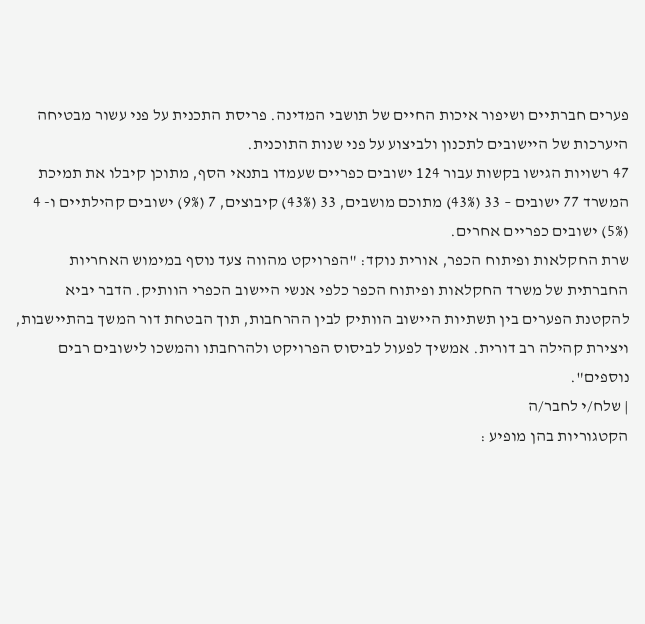פערים חברתיים ושיפור איכות החיים של תושבי המדינה. פריסת התכנית על פני עשור מבטיחה היערכות של היישובים לתכנון ולביצוע על פני שנות התוכנית.
47 רשויות הגישו בקשות עבור 124 ישובים כפריים שעמדו בתנאי הסף, מתוכן קיבלו את תמיכת המשרד 77 ישובים – 33 (43%) מתוכם מושבים, 33 (43%) קיבוצים, 7 (9%) ישובים קהילתיים ו- 4 (5%) ישובים כפריים אחרים.
שרת החקלאות ופיתוח הכפר, אורית נוקד: "הפרויקט מהווה צעד נוסף במימוש האחריות החברתית של משרד החקלאות ופיתוח הכפר כלפי אנשי היישוב הכפרי הוותיק. הדבר יביא להקטנת הפערים בין תשתיות היישוב הוותיק לבין ההרחבות, תוך הבטחת דור המשך בהתיישבות, ויצירת קהילה רב דורית. אמשיך לפעול לביסוס הפרויקט ולהרחבתו והמשכו לישובים רבים נוספים".
| שלח/י לחבר/ה
הקטגוריות בהן מופיע :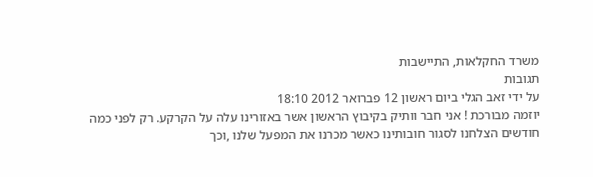משרד החקלאות, התיישבות
תגובות
על ידי זאב הגלי ביום ראשון 12 פברואר 2012 18:10
יוזמה מבורכת ! אני חבר וותיק בקיבוץ הראשון אשר באזורינו עלה על הקרקע. רק לפני כמה חודשים הצלחנו לסגור חובותינו כאשר מכרנו את המפעל שלנו ,וכך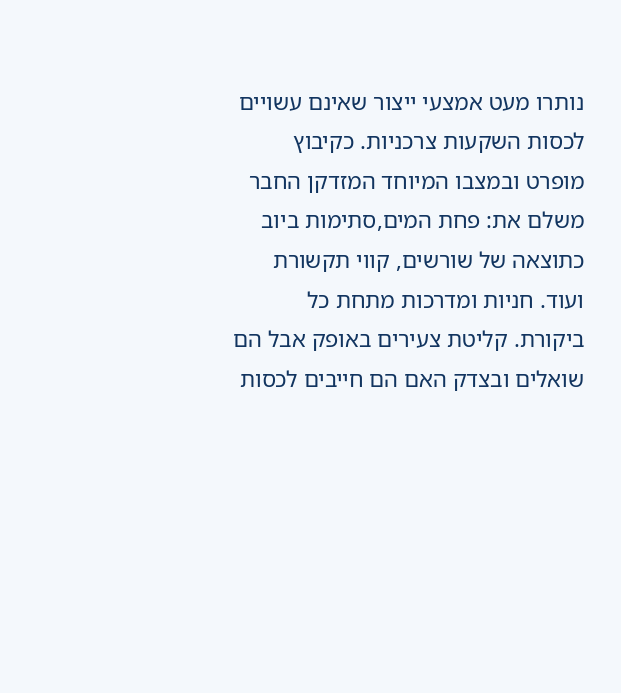נותרו מעט אמצעי ייצור שאינם עשויים לכסות השקעות צרכניות. כקיבוץ מופרט ובמצבו המיוחד המזדקן החבר משלם את: פחת המים,סתימות ביוב כתוצאה של שורשים, קווי תקשורת ועוד. חניות ומדרכות מתחת כל ביקורת. קליטת צעירים באופק אבל הם שואלים ובצדק האם הם חייבים לכסות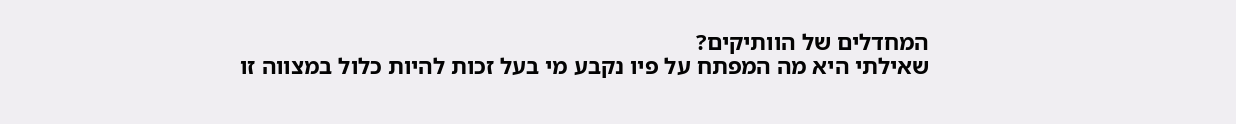המחדלים של הוותיקים?
שאילתי היא מה המפתח על פיו נקבע מי בעל זכות להיות כלול במצווה זו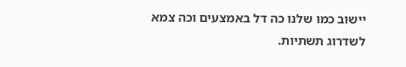יישוב כמו שלנו כה דל באמצעים וכה צמא לשדרוג תשתיות.